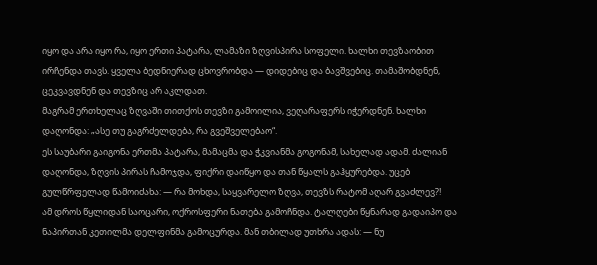იყო და არა იყო რა, იყო ერთი პატარა, ლამაზი ზღვისპირა სოფელი. ხალხი თევზაობით ირჩენდა თავს. ყველა ბედნიერად ცხოვრობდა — დიდებიც და ბავშვებიც. თამაშობდნენ, ცეკვავდნენ და თევზიც არ აკლდათ.
მაგრამ ერთხელაც ზღვაში თითქოს თევზი გამოილია, ვეღარაფერს იჭერდნენ. ხალხი დაღონდა: „ასე თუ გაგრძელდება, რა გვეშველებაო“.
ეს საუბარი გაიგონა ერთმა პატარა, მამაცმა და ჭკვიანმა გოგონამ, სახელად ადამ. ძალიან დაღონდა, ზღვის პირას ჩამოჯდა, ფიქრი დაიწყო და თან წყალს გაჰყურებდა. უცებ გულწრფელად წამოიძახა: — რა მოხდა, საყვარელო ზღვა, თევზს რატომ აღარ გვაძლევ?!
ამ დროს წყლიდან საოცარი, ოქროსფერი ნათება გამოჩნდა. ტალღები წყნარად გადაიპო და ნაპირთან კეთილმა დელფინმა გამოცურდა. მან თბილად უთხრა ადას: — ნუ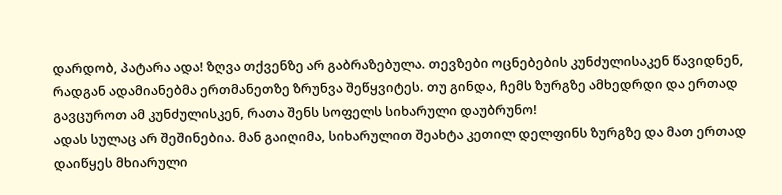დარდობ, პატარა ადა! ზღვა თქვენზე არ გაბრაზებულა. თევზები ოცნებების კუნძულისაკენ წავიდნენ, რადგან ადამიანებმა ერთმანეთზე ზრუნვა შეწყვიტეს. თუ გინდა, ჩემს ზურგზე ამხედრდი და ერთად გავცუროთ ამ კუნძულისკენ, რათა შენს სოფელს სიხარული დაუბრუნო!
ადას სულაც არ შეშინებია. მან გაიღიმა, სიხარულით შეახტა კეთილ დელფინს ზურგზე და მათ ერთად დაიწყეს მხიარული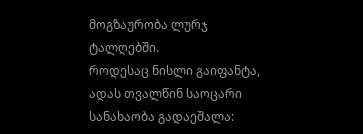მოგზაურობა ლურჯ ტალღებში.
როდესაც ნისლი გაიფანტა, ადას თვალწინ საოცარი სანახაობა გადაეშალა: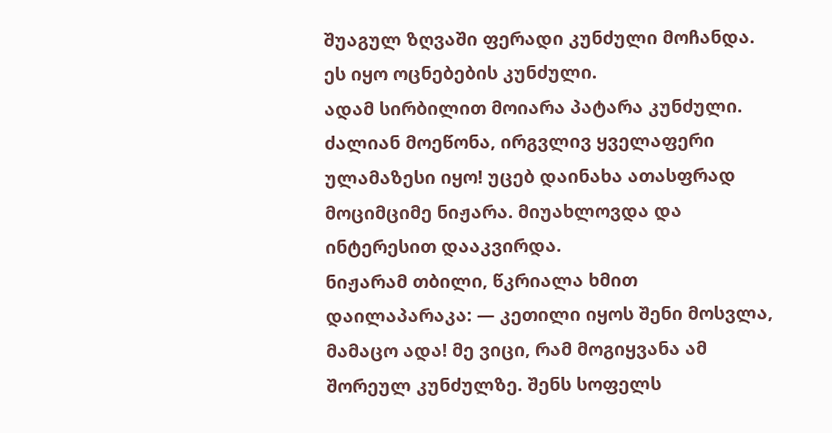შუაგულ ზღვაში ფერადი კუნძული მოჩანდა. ეს იყო ოცნებების კუნძული.
ადამ სირბილით მოიარა პატარა კუნძული. ძალიან მოეწონა, ირგვლივ ყველაფერი ულამაზესი იყო! უცებ დაინახა ათასფრად მოციმციმე ნიჟარა. მიუახლოვდა და ინტერესით დააკვირდა.
ნიჟარამ თბილი, წკრიალა ხმით დაილაპარაკა: — კეთილი იყოს შენი მოსვლა, მამაცო ადა! მე ვიცი, რამ მოგიყვანა ამ შორეულ კუნძულზე. შენს სოფელს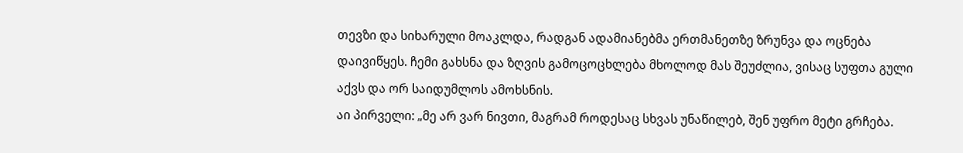თევზი და სიხარული მოაკლდა, რადგან ადამიანებმა ერთმანეთზე ზრუნვა და ოცნება დაივიწყეს. ჩემი გახსნა და ზღვის გამოცოცხლება მხოლოდ მას შეუძლია, ვისაც სუფთა გული აქვს და ორ საიდუმლოს ამოხსნის.
აი პირველი: „მე არ ვარ ნივთი, მაგრამ როდესაც სხვას უნაწილებ, შენ უფრო მეტი გრჩება.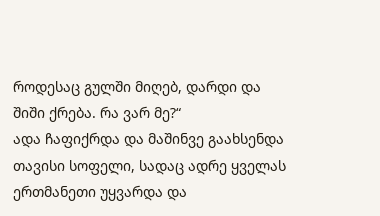როდესაც გულში მიღებ, დარდი და შიში ქრება. რა ვარ მე?“
ადა ჩაფიქრდა და მაშინვე გაახსენდა თავისი სოფელი, სადაც ადრე ყველას ერთმანეთი უყვარდა და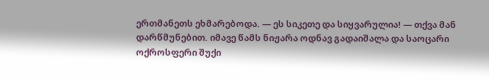ერთმანეთს ეხმარებოდა. — ეს სიკეთე და სიყვარულია! — თქვა მან დარწმუნებით. იმავე წამს ნიჟარა ოდნავ გადაიშალა და საოცარი ოქროსფერი შუქი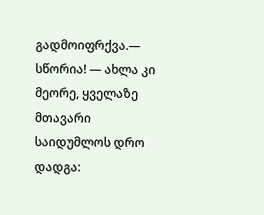გადმოიფრქვა.— სწორია! — ახლა კი მეორე, ყველაზე მთავარი საიდუმლოს დრო დადგა: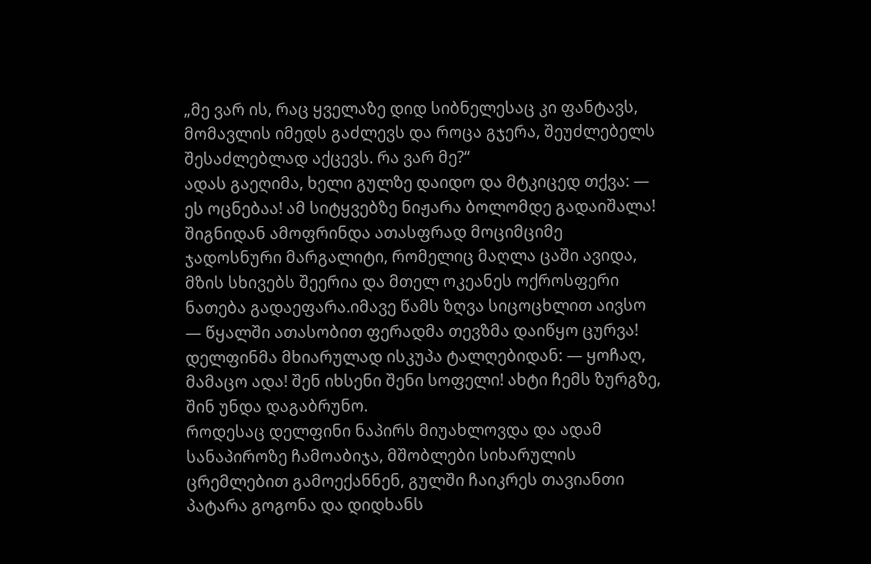„მე ვარ ის, რაც ყველაზე დიდ სიბნელესაც კი ფანტავს, მომავლის იმედს გაძლევს და როცა გჯერა, შეუძლებელს შესაძლებლად აქცევს. რა ვარ მე?“
ადას გაეღიმა, ხელი გულზე დაიდო და მტკიცედ თქვა: — ეს ოცნებაა! ამ სიტყვებზე ნიჟარა ბოლომდე გადაიშალა! შიგნიდან ამოფრინდა ათასფრად მოციმციმე ჯადოსნური მარგალიტი, რომელიც მაღლა ცაში ავიდა, მზის სხივებს შეერია და მთელ ოკეანეს ოქროსფერი ნათება გადაეფარა.იმავე წამს ზღვა სიცოცხლით აივსო — წყალში ათასობით ფერადმა თევზმა დაიწყო ცურვა!
დელფინმა მხიარულად ისკუპა ტალღებიდან: — ყოჩაღ, მამაცო ადა! შენ იხსენი შენი სოფელი! ახტი ჩემს ზურგზე, შინ უნდა დაგაბრუნო.
როდესაც დელფინი ნაპირს მიუახლოვდა და ადამ სანაპიროზე ჩამოაბიჯა, მშობლები სიხარულის ცრემლებით გამოექანნენ, გულში ჩაიკრეს თავიანთი პატარა გოგონა და დიდხანს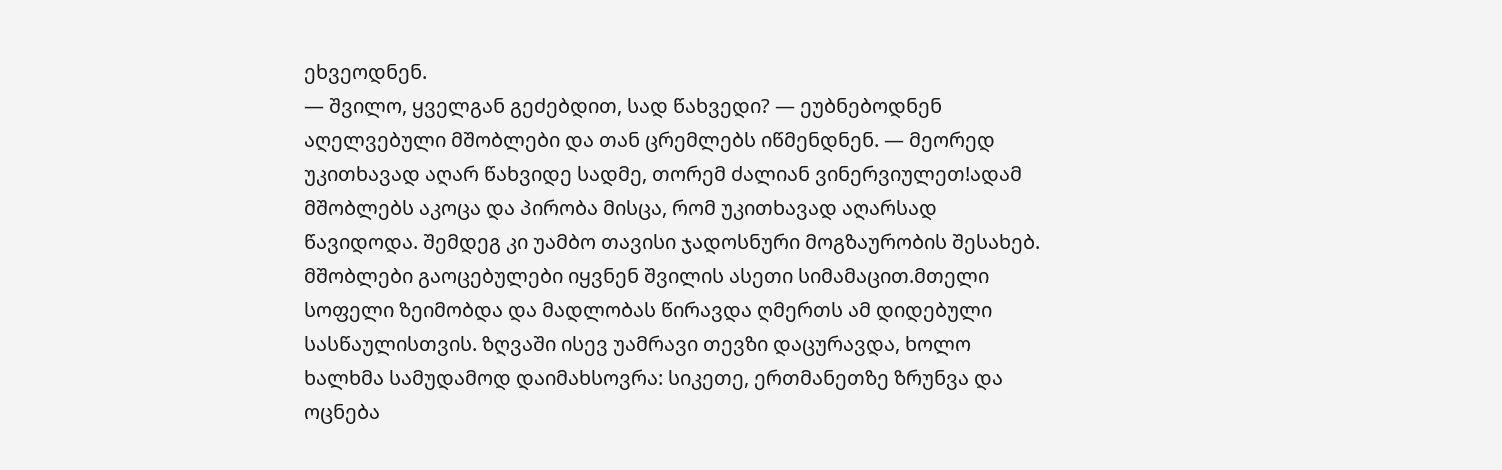ეხვეოდნენ.
— შვილო, ყველგან გეძებდით, სად წახვედი? — ეუბნებოდნენ აღელვებული მშობლები და თან ცრემლებს იწმენდნენ. — მეორედ უკითხავად აღარ წახვიდე სადმე, თორემ ძალიან ვინერვიულეთ!ადამ მშობლებს აკოცა და პირობა მისცა, რომ უკითხავად აღარსად წავიდოდა. შემდეგ კი უამბო თავისი ჯადოსნური მოგზაურობის შესახებ. მშობლები გაოცებულები იყვნენ შვილის ასეთი სიმამაცით.მთელი სოფელი ზეიმობდა და მადლობას წირავდა ღმერთს ამ დიდებული სასწაულისთვის. ზღვაში ისევ უამრავი თევზი დაცურავდა, ხოლო ხალხმა სამუდამოდ დაიმახსოვრა: სიკეთე, ერთმანეთზე ზრუნვა და ოცნება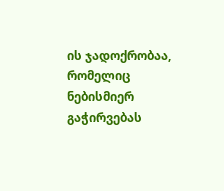ის ჯადოქრობაა, რომელიც ნებისმიერ გაჭირვებას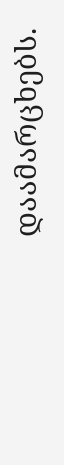დაამარცხებს.